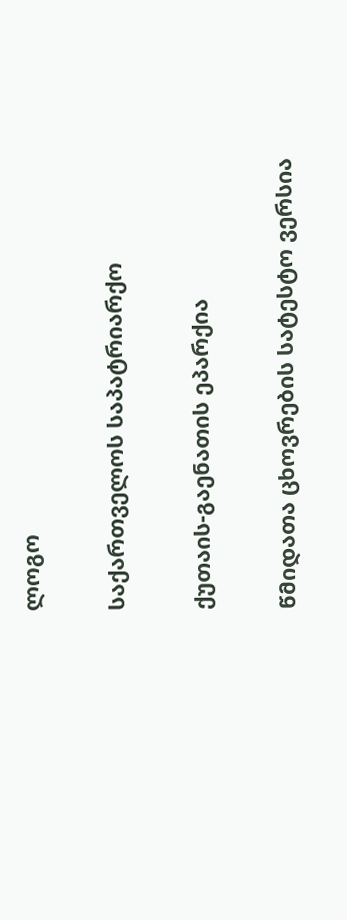ლოგო

საქართველოს საპატრიარქო

ქუთაის-გაენათის ეპარქია

წმიდათა ცხოვრების სატესტო ვერსია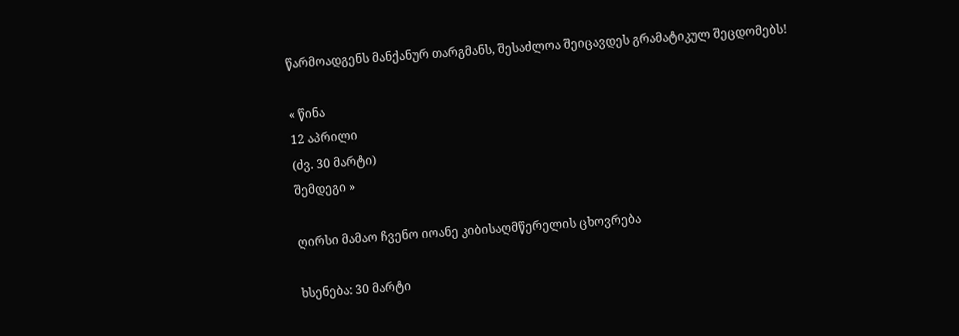წარმოადგენს მანქანურ თარგმანს, შესაძლოა შეიცავდეს გრამატიკულ შეცდომებს!

« წინა
12 აპრილი
(ძვ. 30 მარტი)
შემდეგი »

ღირსი მამაო ჩვენო იოანე კიბისაღმწერელის ცხოვრება

ხსენება: 30 მარტი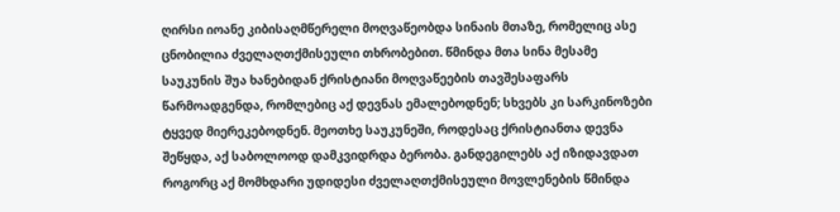ღირსი იოანე კიბისაღმწერელი მოღვაწეობდა სინაის მთაზე, რომელიც ასე ცნობილია ძველაღთქმისეული თხრობებით. წმინდა მთა სინა მესამე საუკუნის შუა ხანებიდან ქრისტიანი მოღვაწეების თავშესაფარს წარმოადგენდა, რომლებიც აქ დევნას ემალებოდნენ; სხვებს კი სარკინოზები ტყვედ მიერეკებოდნენ. მეოთხე საუკუნეში, როდესაც ქრისტიანთა დევნა შეწყდა, აქ საბოლოოდ დამკვიდრდა ბერობა. განდეგილებს აქ იზიდავდათ როგორც აქ მომხდარი უდიდესი ძველაღთქმისეული მოვლენების წმინდა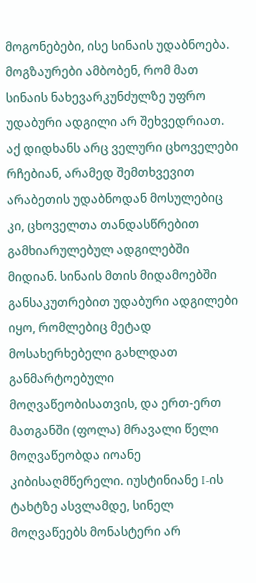მოგონებები, ისე სინაის უდაბნოება. მოგზაურები ამბობენ, რომ მათ სინაის ნახევარკუნძულზე უფრო უდაბური ადგილი არ შეხვედრიათ. აქ დიდხანს არც ველური ცხოველები რჩებიან, არამედ შემთხვევით არაბეთის უდაბნოდან მოსულებიც კი, ცხოველთა თანდასწრებით გამხიარულებულ ადგილებში მიდიან. სინაის მთის მიდამოებში განსაკუთრებით უდაბური ადგილები იყო, რომლებიც მეტად მოსახერხებელი გახლდათ განმარტოებული მოღვაწეობისათვის, და ერთ-ერთ მათგანში (ფოლა) მრავალი წელი მოღვაწეობდა იოანე კიბისაღმწერელი. იუსტინიანე I-ის ტახტზე ასვლამდე, სინელ მოღვაწეებს მონასტერი არ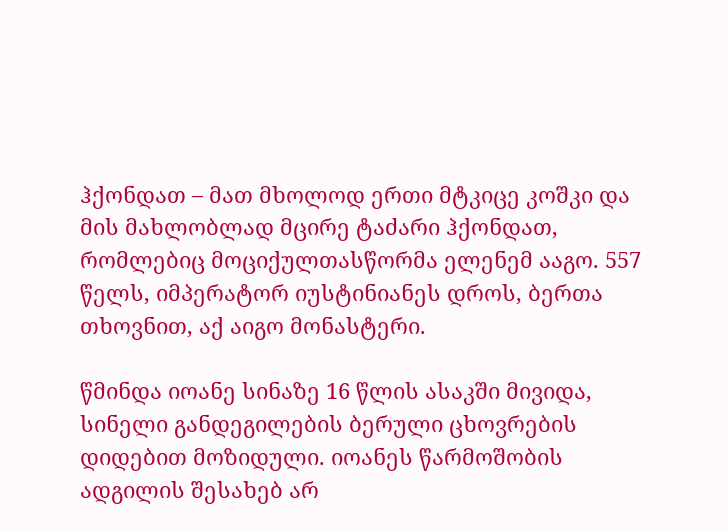ჰქონდათ – მათ მხოლოდ ერთი მტკიცე კოშკი და მის მახლობლად მცირე ტაძარი ჰქონდათ, რომლებიც მოციქულთასწორმა ელენემ ააგო. 557 წელს, იმპერატორ იუსტინიანეს დროს, ბერთა თხოვნით, აქ აიგო მონასტერი.

წმინდა იოანე სინაზე 16 წლის ასაკში მივიდა, სინელი განდეგილების ბერული ცხოვრების დიდებით მოზიდული. იოანეს წარმოშობის ადგილის შესახებ არ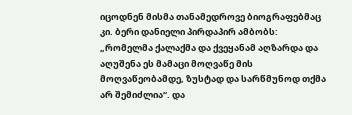იცოდნენ მისმა თანამედროვე ბიოგრაფებმაც კი. ბერი დანიელი პირდაპირ ამბობს: „რომელმა ქალაქმა და ქვეყანამ აღზარდა და აღუშენა ეს მამაცი მოღვაწე მის მოღვაწეობამდე, ზუსტად და სარწმუნოდ თქმა არ შემიძლია“. და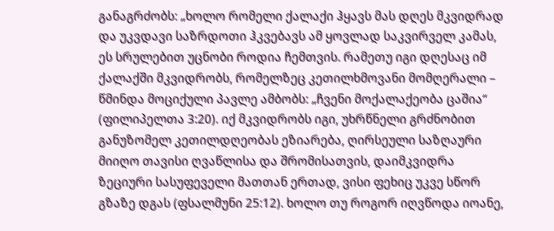განაგრძობს: „ხოლო რომელი ქალაქი ჰყავს მას დღეს მკვიდრად და უკვდავი საზრდოთი ჰკვებავს ამ ყოვლად საკვირველ კამას, ეს სრულებით უცნობი როდია ჩემთვის. რამეთუ იგი დღესაც იმ ქალაქში მკვიდრობს, რომელზეც კეთილხმოვანი მომღერალი – წმინდა მოციქული პავლე ამბობს: „ჩვენი მოქალაქეობა ცაშია“ (ფილიპელთა 3:20). იქ მკვიდრობს იგი, უხრწნელი გრძნობით განუზომელ კეთილდღეობას ეზიარება, ღირსეული საზღაური მიიღო თავისი ღვაწლისა და შრომისათვის, დაიმკვიდრა ზეციური სასუფეველი მათთან ერთად, ვისი ფეხიც უკვე სწორ გზაზე დგას (ფსალმუნი 25:12). ხოლო თუ როგორ იღვწოდა იოანე,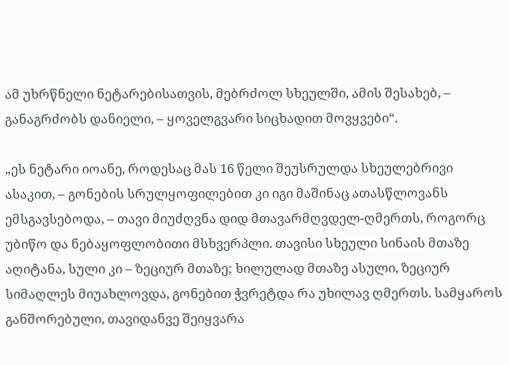ამ უხრწნელი ნეტარებისათვის, მებრძოლ სხეულში, ამის შესახებ, – განაგრძობს დანიელი, – ყოველგვარი სიცხადით მოვყვები“.

„ეს ნეტარი იოანე, როდესაც მას 16 წელი შეუსრულდა სხეულებრივი ასაკით, – გონების სრულყოფილებით კი იგი მაშინაც ათასწლოვანს ემსგავსებოდა, – თავი მიუძღვნა დიდ მთავარმღვდელ-ღმერთს, როგორც უბიწო და ნებაყოფლობითი მსხვერპლი. თავისი სხეული სინაის მთაზე აღიტანა, სული კი – ზეციურ მთაზე; ხილულად მთაზე ასული, ზეციურ სიმაღლეს მიუახლოვდა, გონებით ჭვრეტდა რა უხილავ ღმერთს. სამყაროს განშორებული, თავიდანვე შეიყვარა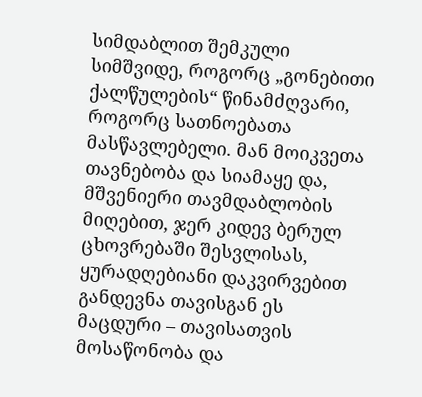სიმდაბლით შემკული სიმშვიდე, როგორც „გონებითი ქალწულების“ წინამძღვარი, როგორც სათნოებათა მასწავლებელი. მან მოიკვეთა თავნებობა და სიამაყე და, მშვენიერი თავმდაბლობის მიღებით, ჯერ კიდევ ბერულ ცხოვრებაში შესვლისას, ყურადღებიანი დაკვირვებით განდევნა თავისგან ეს მაცდური – თავისათვის მოსაწონობა და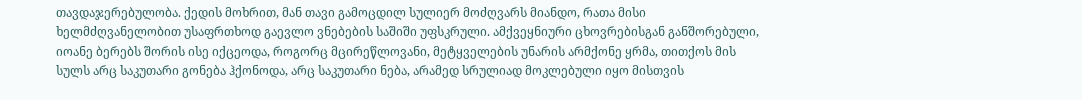თავდაჯერებულობა. ქედის მოხრით, მან თავი გამოცდილ სულიერ მოძღვარს მიანდო, რათა მისი ხელმძღვანელობით უსაფრთხოდ გაევლო ვნებების საშიში უფსკრული. ამქვეყნიური ცხოვრებისგან განშორებული, იოანე ბერებს შორის ისე იქცეოდა, როგორც მცირეწლოვანი, მეტყველების უნარის არმქონე ყრმა, თითქოს მის სულს არც საკუთარი გონება ჰქონოდა, არც საკუთარი ნება, არამედ სრულიად მოკლებული იყო მისთვის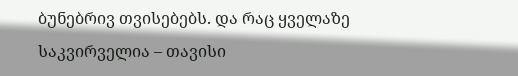ბუნებრივ თვისებებს. და რაც ყველაზე საკვირველია – თავისი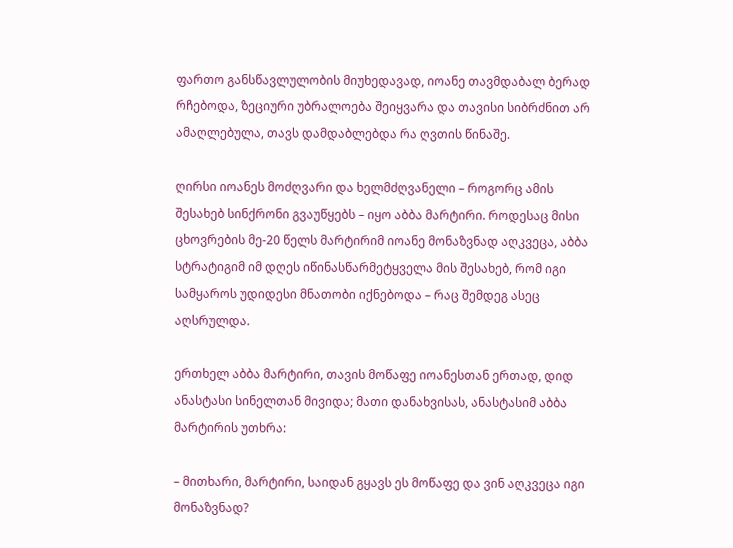ფართო განსწავლულობის მიუხედავად, იოანე თავმდაბალ ბერად რჩებოდა, ზეციური უბრალოება შეიყვარა და თავისი სიბრძნით არ ამაღლებულა, თავს დამდაბლებდა რა ღვთის წინაშე.

ღირსი იოანეს მოძღვარი და ხელმძღვანელი – როგორც ამის შესახებ სინქრონი გვაუწყებს – იყო აბბა მარტირი. როდესაც მისი ცხოვრების მე-20 წელს მარტირიმ იოანე მონაზვნად აღკვეცა, აბბა სტრატიგიმ იმ დღეს იწინასწარმეტყველა მის შესახებ, რომ იგი სამყაროს უდიდესი მნათობი იქნებოდა – რაც შემდეგ ასეც აღსრულდა.

ერთხელ აბბა მარტირი, თავის მოწაფე იოანესთან ერთად, დიდ ანასტასი სინელთან მივიდა; მათი დანახვისას, ანასტასიმ აბბა მარტირის უთხრა:

– მითხარი, მარტირი, საიდან გყავს ეს მოწაფე და ვინ აღკვეცა იგი მონაზვნად?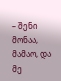– შენი მონაა, მამაო, და მე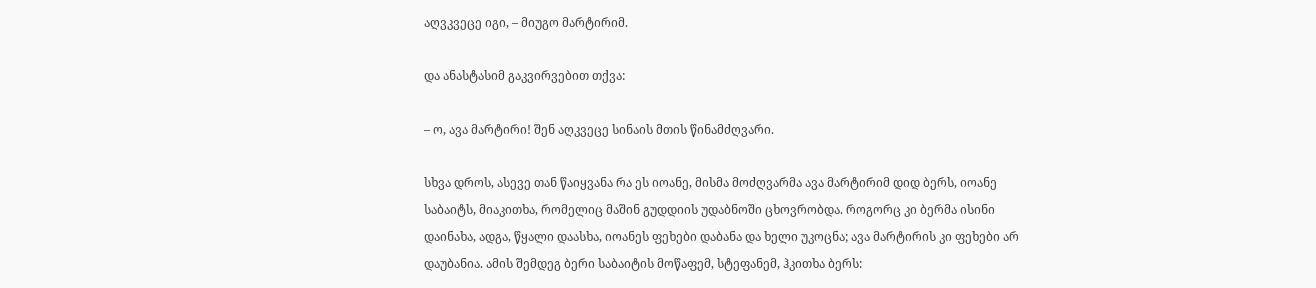აღვკვეცე იგი, – მიუგო მარტირიმ.

და ანასტასიმ გაკვირვებით თქვა:

– ო, ავა მარტირი! შენ აღკვეცე სინაის მთის წინამძღვარი.

სხვა დროს, ასევე თან წაიყვანა რა ეს იოანე, მისმა მოძღვარმა ავა მარტირიმ დიდ ბერს, იოანე საბაიტს, მიაკითხა, რომელიც მაშინ გუდდიის უდაბნოში ცხოვრობდა. როგორც კი ბერმა ისინი დაინახა, ადგა, წყალი დაასხა, იოანეს ფეხები დაბანა და ხელი უკოცნა; ავა მარტირის კი ფეხები არ დაუბანია. ამის შემდეგ ბერი საბაიტის მოწაფემ, სტეფანემ, ჰკითხა ბერს: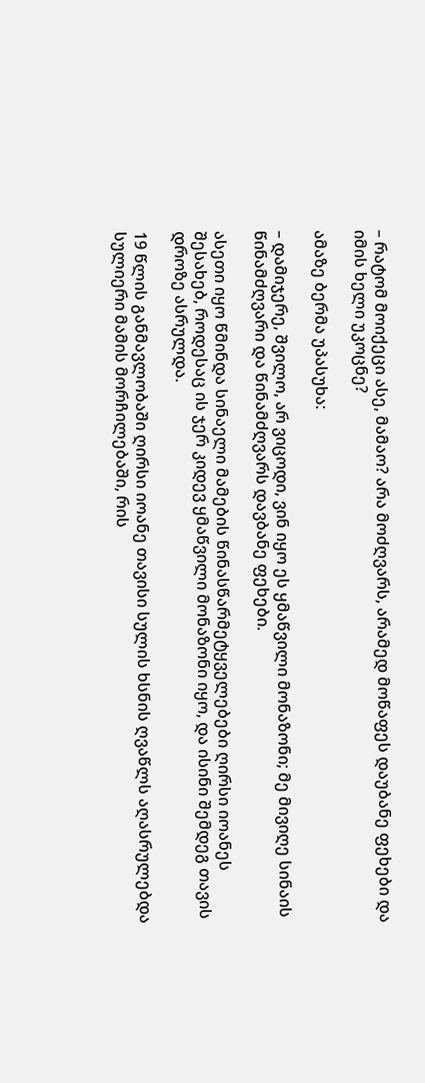– რატომ მოიქეცი ასე, მამაო? არა მოძღვარს, არამედ მოწაფეს დაუბანე ფეხები და იმის ხელი უკოცნე?

ამაზე ბერმა უპასუხა:

– დამიჯერე, შვილო, არ ვიცოდი, ვინ იყო ეს ყმაწვილი მონაზონი; მე მივიღე სინაის წინამძღვარი და წინამძღვარს დავბანე ფეხები.

ასეთი იყო წმინდა სინაელი მამების წინასწარმეტყველებები ღირსი იოანეს შესახებ, როდესაც ის ჯერ კიდევ ყმაწვილი მონაზონი იყო, და ისინი შემდეგ თავის დროზე ასრულდა.

19 წლის განმავლობაში ღირსი იოანე თავისი სულის ხსნის ღვაწლს აღასრულებდა სულიერი მამის მორჩილებაში, რის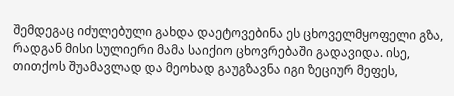შემდეგაც იძულებული გახდა დაეტოვებინა ეს ცხოველმყოფელი გზა, რადგან მისი სულიერი მამა საიქიო ცხოვრებაში გადავიდა. ისე, თითქოს შუამავლად და მეოხად გაუგზავნა იგი ზეციურ მეფეს,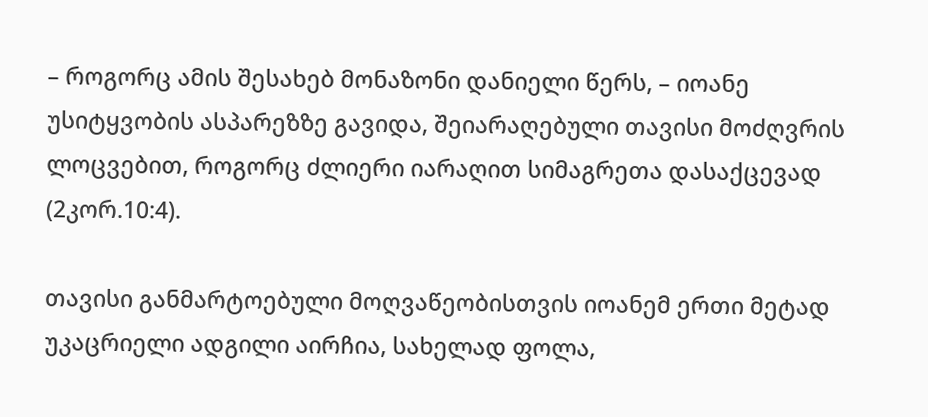– როგორც ამის შესახებ მონაზონი დანიელი წერს, – იოანე უსიტყვობის ასპარეზზე გავიდა, შეიარაღებული თავისი მოძღვრის ლოცვებით, როგორც ძლიერი იარაღით სიმაგრეთა დასაქცევად (2კორ.10:4).

თავისი განმარტოებული მოღვაწეობისთვის იოანემ ერთი მეტად უკაცრიელი ადგილი აირჩია, სახელად ფოლა,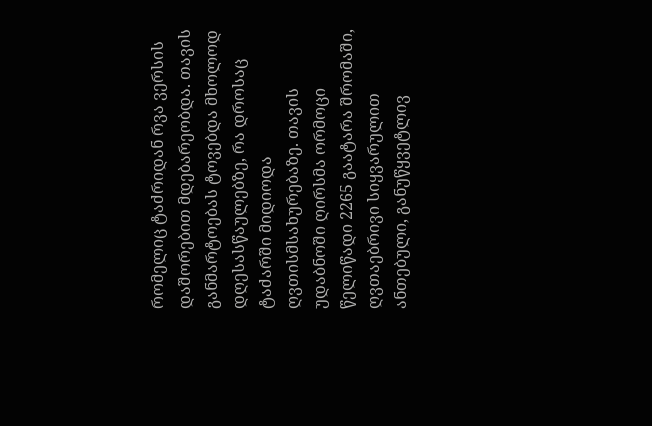რომელიც ტაძრიდან რვა ვერსის დაშორებით მდებარეობდა. თავის განმარტოებას ტოვებდა მხოლოდ დღესასწაულებზე, რა დროსაც ტაძარში მიდიოდა ღვთისმსახურებაზე. თავის უდაბნოში ღირსმა ორმოცი წელიწადი 2265 გაატარა შრომაში, ღვთაებრივი სიყვარულით ანთებული, განუწყვეტლივ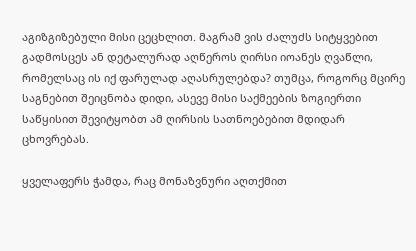აგიზგიზებული მისი ცეცხლით. მაგრამ ვის ძალუძს სიტყვებით გადმოსცეს ან დეტალურად აღწეროს ღირსი იოანეს ღვაწლი, რომელსაც ის იქ ფარულად აღასრულებდა? თუმცა, როგორც მცირე საგნებით შეიცნობა დიდი, ასევე მისი საქმეების ზოგიერთი საწყისით შევიტყობთ ამ ღირსის სათნოებებით მდიდარ ცხოვრებას.

ყველაფერს ჭამდა, რაც მონაზვნური აღთქმით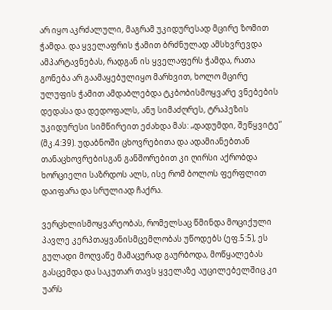არ იყო აკრძალული, მაგრამ უკიდურესად მცირე ზომით ჭამდა. და ყველაფრის ჭამით ბრძნულად ამსხვრევდა ამპარტავნებას, რადგან ის ყველაფერს ჭამდა, რათა გონება არ გაამაყებულიყო მარხვით, ხოლო მცირე ულუფის ჭამით ამდაბლებდა ტკბობისმოყვარე ვნებების დედასა და დედოფალს, ანუ სიმაძღრეს, ტრაპეზის უკიდურესი სიმწირეით ეძახდა მას: „დადუმდი, შეწყვიტე“ (მკ.4:39). უდაბნოში ცხოვრებითა და ადამიანებთან თანაცხოვრებისგან განშორებით კი ღირსი აქრობდა ხორციელი საზრდოს ალს, ისე რომ ბოლოს ფერფლით დაიფარა და სრულიად ჩაქრა.

ვერცხლისმოყვარეობას, რომელსაც წმინდა მოციქული პავლე კერპთაყვანისმცემლობას უწოდებს (ეფ.5:5), ეს გულადი მოღვაწე მამაცურად გაურბოდა, მოწყალებას გასცემდა და საკუთარ თავს ყველაზე აუცილებელშიც კი უარს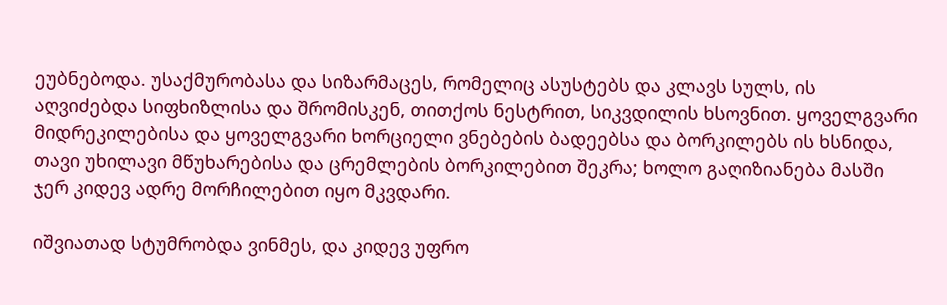ეუბნებოდა. უსაქმურობასა და სიზარმაცეს, რომელიც ასუსტებს და კლავს სულს, ის აღვიძებდა სიფხიზლისა და შრომისკენ, თითქოს ნესტრით, სიკვდილის ხსოვნით. ყოველგვარი მიდრეკილებისა და ყოველგვარი ხორციელი ვნებების ბადეებსა და ბორკილებს ის ხსნიდა, თავი უხილავი მწუხარებისა და ცრემლების ბორკილებით შეკრა; ხოლო გაღიზიანება მასში ჯერ კიდევ ადრე მორჩილებით იყო მკვდარი.

იშვიათად სტუმრობდა ვინმეს, და კიდევ უფრო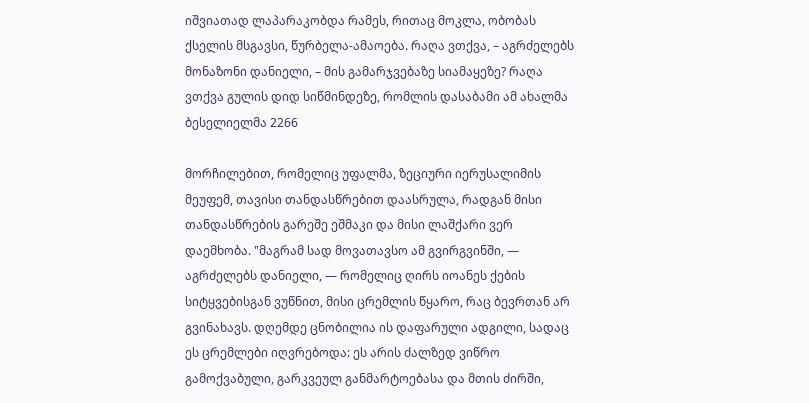იშვიათად ლაპარაკობდა რამეს, რითაც მოკლა, ობობას ქსელის მსგავსი, წურბელა-ამაოება. რაღა ვთქვა, – აგრძელებს მონაზონი დანიელი, – მის გამარჯვებაზე სიამაყეზე? რაღა ვთქვა გულის დიდ სიწმინდეზე, რომლის დასაბამი ამ ახალმა ბესელიელმა 2266

მორჩილებით, რომელიც უფალმა, ზეციური იერუსალიმის მეუფემ, თავისი თანდასწრებით დაასრულა, რადგან მისი თანდასწრების გარეშე ეშმაკი და მისი ლაშქარი ვერ დაემხობა. "მაგრამ სად მოვათავსო ამ გვირგვინში, — აგრძელებს დანიელი, — რომელიც ღირს იოანეს ქების სიტყვებისგან ვუწნით, მისი ცრემლის წყარო, რაც ბევრთან არ გვინახავს. დღემდე ცნობილია ის დაფარული ადგილი, სადაც ეს ცრემლები იღვრებოდა: ეს არის ძალზედ ვიწრო გამოქვაბული, გარკვეულ განმარტოებასა და მთის ძირში,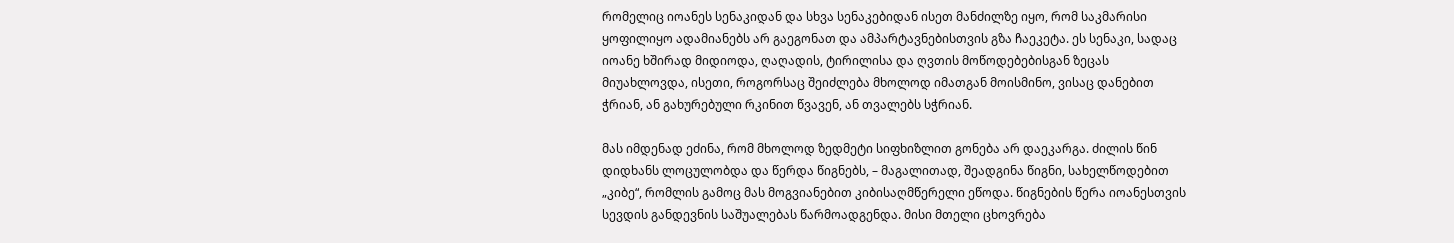რომელიც იოანეს სენაკიდან და სხვა სენაკებიდან ისეთ მანძილზე იყო, რომ საკმარისი ყოფილიყო ადამიანებს არ გაეგონათ და ამპარტავნებისთვის გზა ჩაეკეტა. ეს სენაკი, სადაც იოანე ხშირად მიდიოდა, ღაღადის, ტირილისა და ღვთის მოწოდებებისგან ზეცას მიუახლოვდა, ისეთი, როგორსაც შეიძლება მხოლოდ იმათგან მოისმინო, ვისაც დანებით ჭრიან, ან გახურებული რკინით წვავენ, ან თვალებს სჭრიან.

მას იმდენად ეძინა, რომ მხოლოდ ზედმეტი სიფხიზლით გონება არ დაეკარგა. ძილის წინ დიდხანს ლოცულობდა და წერდა წიგნებს, – მაგალითად, შეადგინა წიგნი, სახელწოდებით „კიბე“, რომლის გამოც მას მოგვიანებით კიბისაღმწერელი ეწოდა. წიგნების წერა იოანესთვის სევდის განდევნის საშუალებას წარმოადგენდა. მისი მთელი ცხოვრება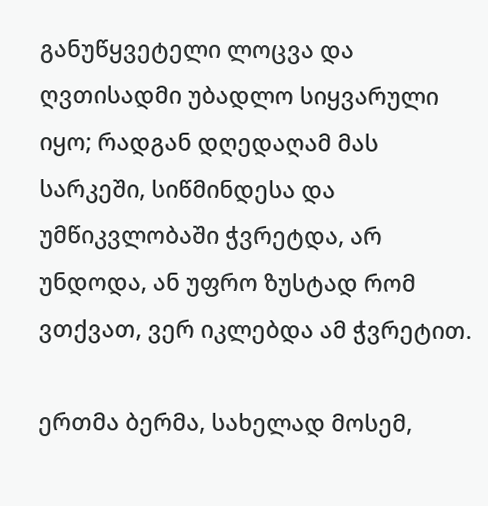განუწყვეტელი ლოცვა და ღვთისადმი უბადლო სიყვარული იყო; რადგან დღედაღამ მას სარკეში, სიწმინდესა და უმწიკვლობაში ჭვრეტდა, არ უნდოდა, ან უფრო ზუსტად რომ ვთქვათ, ვერ იკლებდა ამ ჭვრეტით.

ერთმა ბერმა, სახელად მოსემ,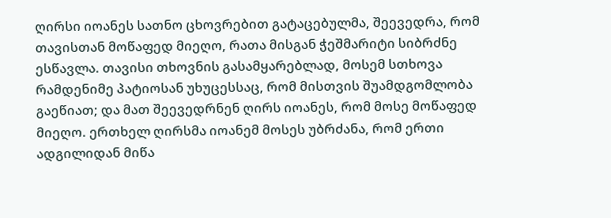ღირსი იოანეს სათნო ცხოვრებით გატაცებულმა, შეევედრა, რომ თავისთან მოწაფედ მიეღო, რათა მისგან ჭეშმარიტი სიბრძნე ესწავლა. თავისი თხოვნის გასამყარებლად, მოსემ სთხოვა რამდენიმე პატიოსან უხუცესსაც, რომ მისთვის შუამდგომლობა გაეწიათ; და მათ შეევედრნენ ღირს იოანეს, რომ მოსე მოწაფედ მიეღო. ერთხელ ღირსმა იოანემ მოსეს უბრძანა, რომ ერთი ადგილიდან მიწა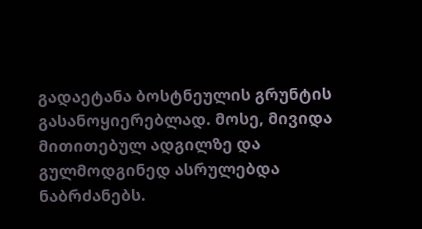გადაეტანა ბოსტნეულის გრუნტის გასანოყიერებლად. მოსე, მივიდა მითითებულ ადგილზე და გულმოდგინედ ასრულებდა ნაბრძანებს.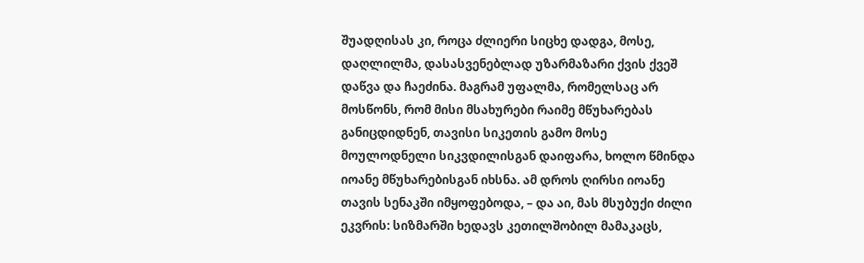შუადღისას კი, როცა ძლიერი სიცხე დადგა, მოსე, დაღლილმა, დასასვენებლად უზარმაზარი ქვის ქვეშ დაწვა და ჩაეძინა. მაგრამ უფალმა, რომელსაც არ მოსწონს, რომ მისი მსახურები რაიმე მწუხარებას განიცდიდნენ, თავისი სიკეთის გამო მოსე მოულოდნელი სიკვდილისგან დაიფარა, ხოლო წმინდა იოანე მწუხარებისგან იხსნა. ამ დროს ღირსი იოანე თავის სენაკში იმყოფებოდა, – და აი, მას მსუბუქი ძილი ეკვრის: სიზმარში ხედავს კეთილშობილ მამაკაცს,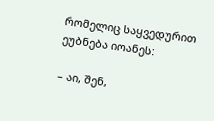რომელიც საყვედურით ეუბნება იოანეს:

– აი, შენ,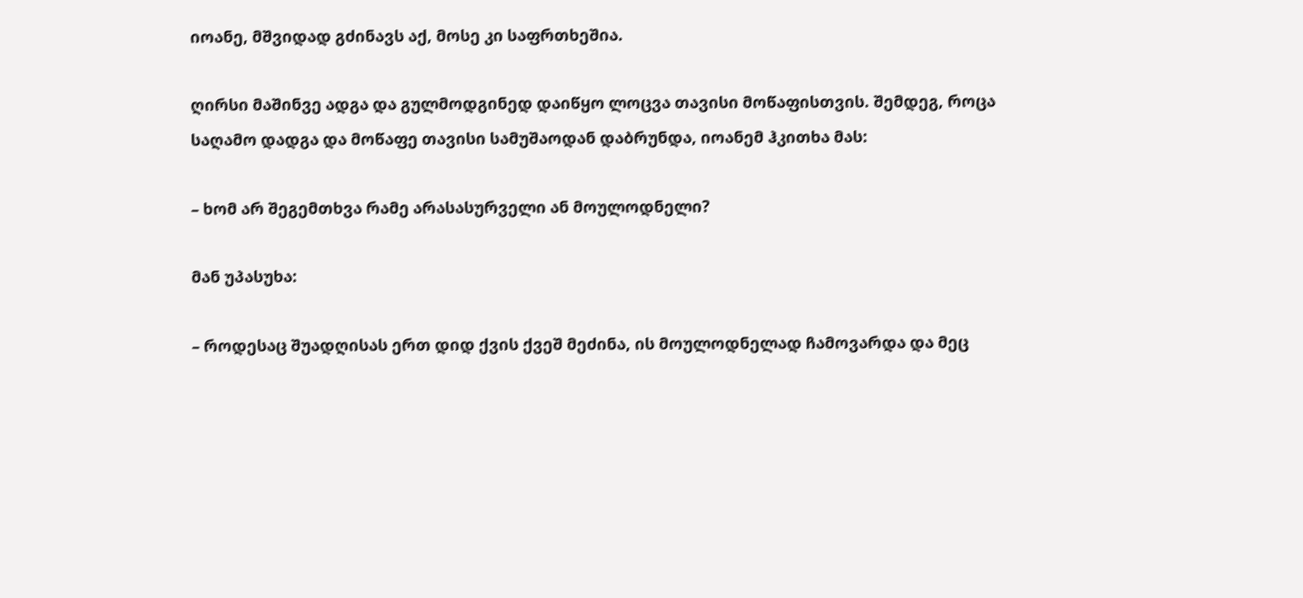იოანე, მშვიდად გძინავს აქ, მოსე კი საფრთხეშია.

ღირსი მაშინვე ადგა და გულმოდგინედ დაიწყო ლოცვა თავისი მოწაფისთვის. შემდეგ, როცა საღამო დადგა და მოწაფე თავისი სამუშაოდან დაბრუნდა, იოანემ ჰკითხა მას:

– ხომ არ შეგემთხვა რამე არასასურველი ან მოულოდნელი?

მან უპასუხა:

– როდესაც შუადღისას ერთ დიდ ქვის ქვეშ მეძინა, ის მოულოდნელად ჩამოვარდა და მეც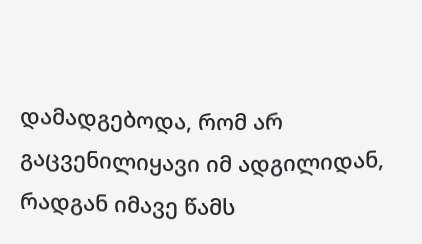დამადგებოდა, რომ არ გაცვენილიყავი იმ ადგილიდან, რადგან იმავე წამს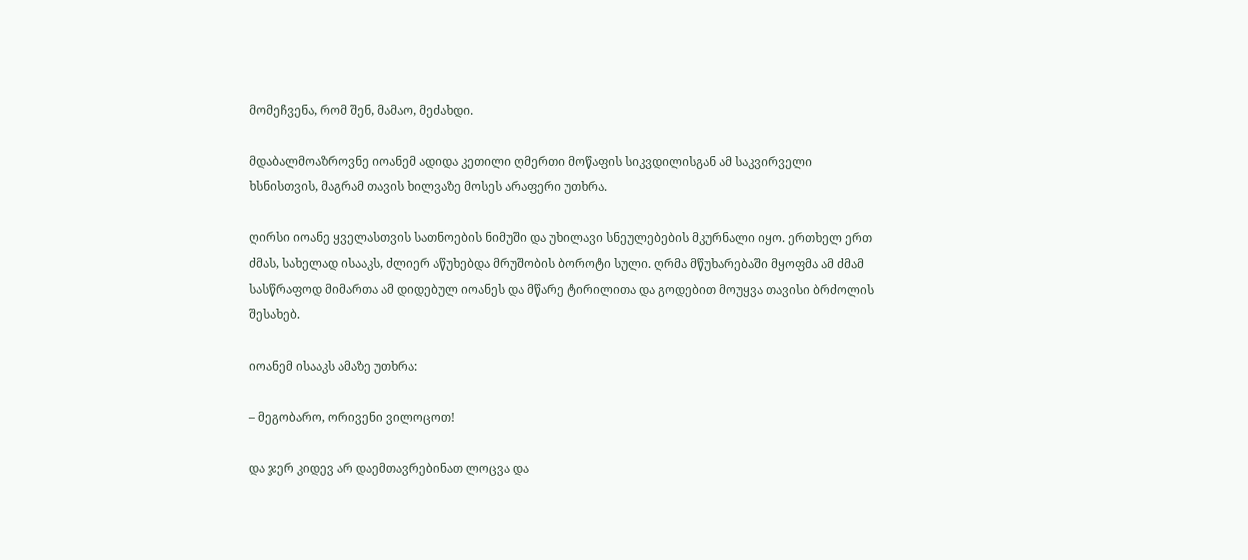მომეჩვენა, რომ შენ, მამაო, მეძახდი.

მდაბალმოაზროვნე იოანემ ადიდა კეთილი ღმერთი მოწაფის სიკვდილისგან ამ საკვირველი ხსნისთვის, მაგრამ თავის ხილვაზე მოსეს არაფერი უთხრა.

ღირსი იოანე ყველასთვის სათნოების ნიმუში და უხილავი სნეულებების მკურნალი იყო. ერთხელ ერთ ძმას, სახელად ისააკს, ძლიერ აწუხებდა მრუშობის ბოროტი სული. ღრმა მწუხარებაში მყოფმა ამ ძმამ სასწრაფოდ მიმართა ამ დიდებულ იოანეს და მწარე ტირილითა და გოდებით მოუყვა თავისი ბრძოლის შესახებ.

იოანემ ისააკს ამაზე უთხრა:

– მეგობარო, ორივენი ვილოცოთ!

და ჯერ კიდევ არ დაემთავრებინათ ლოცვა და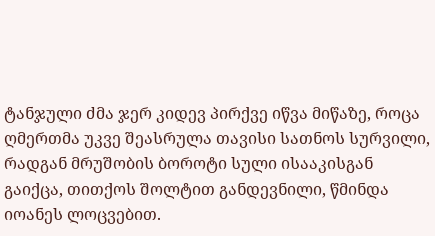ტანჯული ძმა ჯერ კიდევ პირქვე იწვა მიწაზე, როცა ღმერთმა უკვე შეასრულა თავისი სათნოს სურვილი, რადგან მრუშობის ბოროტი სული ისააკისგან გაიქცა, თითქოს შოლტით განდევნილი, წმინდა იოანეს ლოცვებით.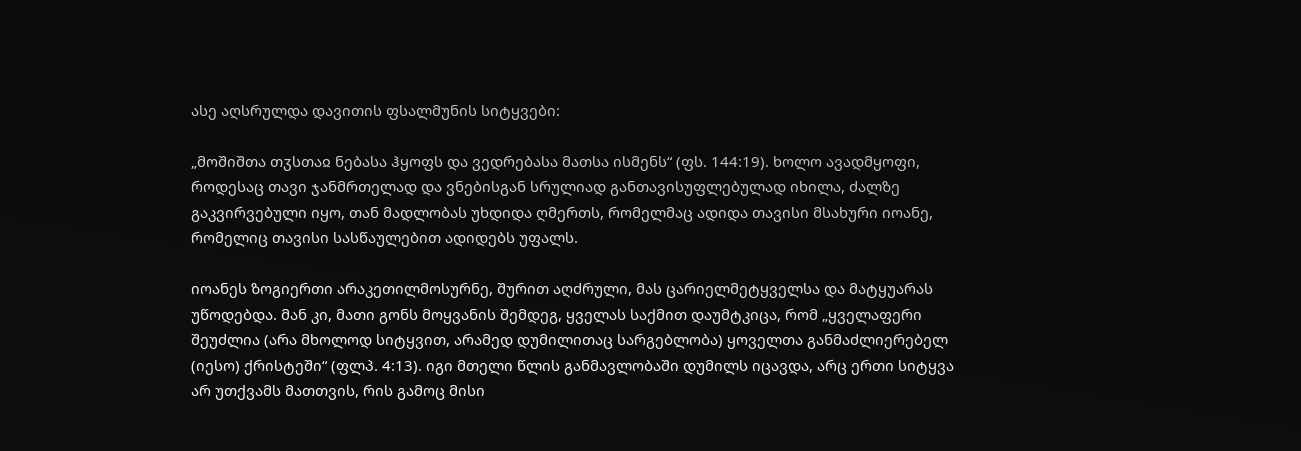ასე აღსრულდა დავითის ფსალმუნის სიტყვები:

„მოშიშთა თჳსთაჲ ნებასა ჰყოფს და ვედრებასა მათსა ისმენს“ (ფს. 144:19). ხოლო ავადმყოფი, როდესაც თავი ჯანმრთელად და ვნებისგან სრულიად განთავისუფლებულად იხილა, ძალზე გაკვირვებული იყო, თან მადლობას უხდიდა ღმერთს, რომელმაც ადიდა თავისი მსახური იოანე, რომელიც თავისი სასწაულებით ადიდებს უფალს.

იოანეს ზოგიერთი არაკეთილმოსურნე, შურით აღძრული, მას ცარიელმეტყველსა და მატყუარას უწოდებდა. მან კი, მათი გონს მოყვანის შემდეგ, ყველას საქმით დაუმტკიცა, რომ „ყველაფერი შეუძლია (არა მხოლოდ სიტყვით, არამედ დუმილითაც სარგებლობა) ყოველთა განმაძლიერებელ (იესო) ქრისტეში“ (ფლპ. 4:13). იგი მთელი წლის განმავლობაში დუმილს იცავდა, არც ერთი სიტყვა არ უთქვამს მათთვის, რის გამოც მისი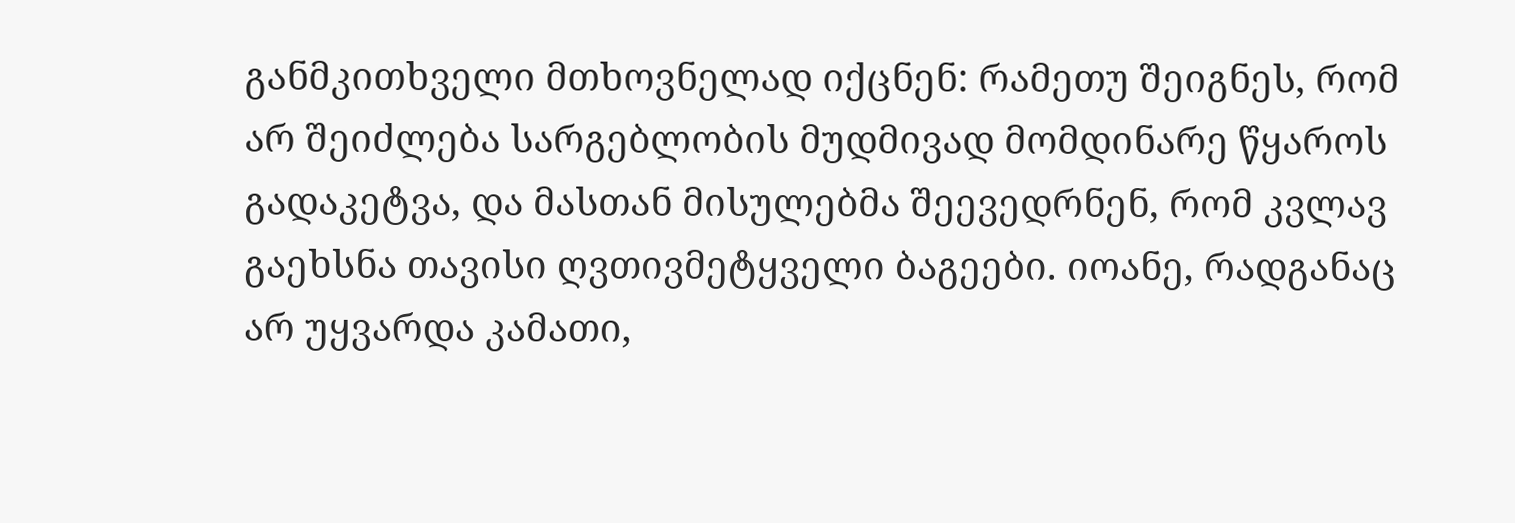განმკითხველი მთხოვნელად იქცნენ: რამეთუ შეიგნეს, რომ არ შეიძლება სარგებლობის მუდმივად მომდინარე წყაროს გადაკეტვა, და მასთან მისულებმა შეევედრნენ, რომ კვლავ გაეხსნა თავისი ღვთივმეტყველი ბაგეები. იოანე, რადგანაც არ უყვარდა კამათი,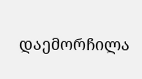დაემორჩილა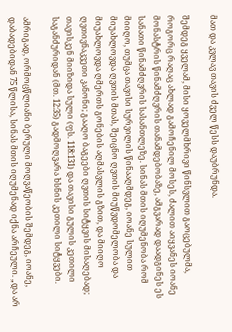მათ და კვლავ თავის ძველ წესს დაუბრუნდა.

შემდეგ ყველამ, მისი ყოველმხრივი წინსვლით გაოცებულმა, როგორც რაღაც ახლად გამოჩენილ მოსეს, ძალით აიყვანეს იოანე მონასტრის წინამძღვრის თანამდებობაზე, ამგვარად დაადგინეს ეს სანათი წინამძღვრის სასანთლეზე. სინას მთის იღუმენობა რომ მიიღო, თუმცა თავისი სურვილის წინააღმდეგ, იოანე სულით მიუახლოვდა ღვთის მთას, შეიცნო ღვთის მიუწვდომელობა და მიუახლოვდა ღმერთს გონების აღმასვლის გზით, და მიიღო ღვთივნაკვეთი კანონი; გააღო ბაგეები ღვთის სიტყვის მისაღებად; თავისკენ მიიზიდა სული (ფს. 118:131) და თავისი გულის კეთილი საგანძურიდან (მთ. 12:35) გადმოღვარა ხსნის კეთილი სიტყვები.

ამრიგად, ორმოცწლიანი ბერული მოღვაწეობის შემდეგ, იოანე, დაბადებიდან 75 წლისა, სინას მთის იღუმენად იქნა არჩეული. „და არ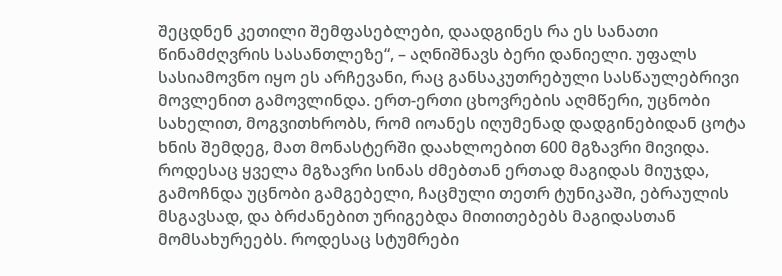შეცდნენ კეთილი შემფასებლები, დაადგინეს რა ეს სანათი წინამძღვრის სასანთლეზე“, – აღნიშნავს ბერი დანიელი. უფალს სასიამოვნო იყო ეს არჩევანი, რაც განსაკუთრებული სასწაულებრივი მოვლენით გამოვლინდა. ერთ-ერთი ცხოვრების აღმწერი, უცნობი სახელით, მოგვითხრობს, რომ იოანეს იღუმენად დადგინებიდან ცოტა ხნის შემდეგ, მათ მონასტერში დაახლოებით 600 მგზავრი მივიდა. როდესაც ყველა მგზავრი სინას ძმებთან ერთად მაგიდას მიუჯდა, გამოჩნდა უცნობი გამგებელი, ჩაცმული თეთრ ტუნიკაში, ებრაულის მსგავსად, და ბრძანებით ურიგებდა მითითებებს მაგიდასთან მომსახურეებს. როდესაც სტუმრები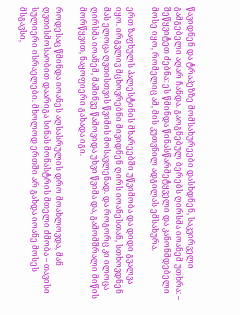წავიდნენ და ტრაპეზზე მომსახურეები დასხდნენ, საკვირველი გამგებელი აღარ ჩანდა. გაოგნებულ ბერებს ღირსმა იოანემ უთხრა: – შეწყვიტეთ ძებნა: ეს წმინდა წინასწარმეტყველი და კანონმდებელი მოსე იყო, რომელიც ამ, მის კუთვნილ ადგილას ემსახურა.

ერთ ზაფხულს პალესტინის მხარეებში უწვიმობა და დიდი გვალვა იყო. ირგვლივ მცხოვრებნი მივიდნენ ღირს იოანესთან, სთხოვდნენ მას ელოცა ღვთისთვის წვიმის მოსავლენად. და როგორც კი ილოცა ღირსმა იოანემ, მაშინვე წამოვიდა უხვი წვიმა და, გამომშრალი მიწის მორწყვით, ნაყოფიერი გახადა იგი.

როდესაც წმინდა იოანეს აღსასრულის დრო მოახლოვდა, მან ღვთისმოსაობით დაარიგა სინას მონასტრის მთელი ძმობა – თავისი სულიერი ისრაელები. მხოლოდ ერთში არ გახდა იოანე მოსეს მსგავსი,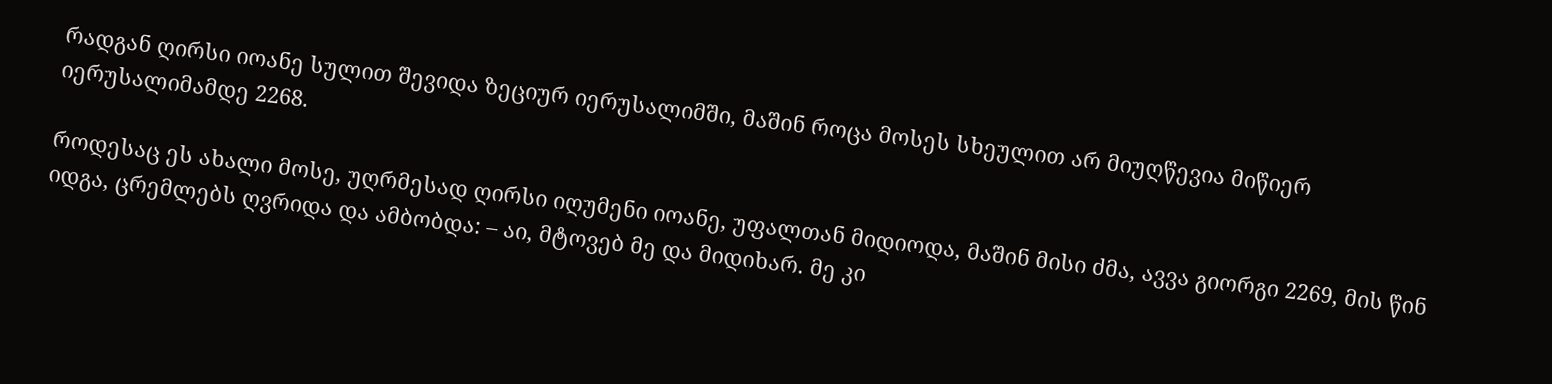რადგან ღირსი იოანე სულით შევიდა ზეციურ იერუსალიმში, მაშინ როცა მოსეს სხეულით არ მიუღწევია მიწიერ იერუსალიმამდე 2268.

როდესაც ეს ახალი მოსე, უღრმესად ღირსი იღუმენი იოანე, უფალთან მიდიოდა, მაშინ მისი ძმა, ავვა გიორგი 2269, მის წინ იდგა, ცრემლებს ღვრიდა და ამბობდა: – აი, მტოვებ მე და მიდიხარ. მე კი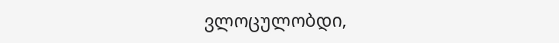ვლოცულობდი,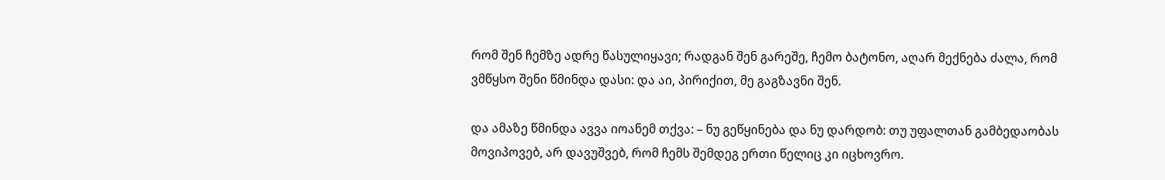რომ შენ ჩემზე ადრე წასულიყავი; რადგან შენ გარეშე, ჩემო ბატონო, აღარ მექნება ძალა, რომ ვმწყსო შენი წმინდა დასი: და აი, პირიქით, მე გაგზავნი შენ.

და ამაზე წმინდა ავვა იოანემ თქვა: – ნუ გეწყინება და ნუ დარდობ: თუ უფალთან გამბედაობას მოვიპოვებ, არ დავუშვებ, რომ ჩემს შემდეგ ერთი წელიც კი იცხოვრო.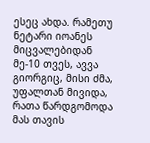ესეც ახდა. რამეთუ ნეტარი იოანეს მიცვალებიდან მე-10 თვეს, ავვა გიორგიც, მისი ძმა, უფალთან მივიდა, რათა წარდგომოდა მას თავის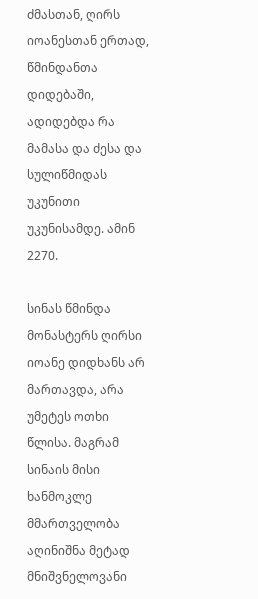ძმასთან, ღირს იოანესთან ერთად, წმინდანთა დიდებაში, ადიდებდა რა მამასა და ძესა და სულიწმიდას უკუნითი უკუნისამდე. ამინ 2270.

სინას წმინდა მონასტერს ღირსი იოანე დიდხანს არ მართავდა, არა უმეტეს ოთხი წლისა. მაგრამ სინაის მისი ხანმოკლე მმართველობა აღინიშნა მეტად მნიშვნელოვანი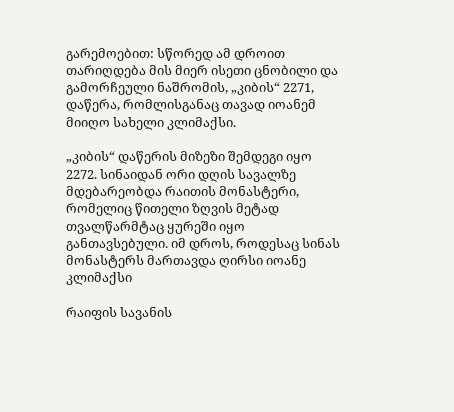გარემოებით: სწორედ ამ დროით თარიღდება მის მიერ ისეთი ცნობილი და გამორჩეული ნაშრომის, „კიბის“ 2271, დაწერა, რომლისგანაც თავად იოანემ მიიღო სახელი კლიმაქსი.

„კიბის“ დაწერის მიზეზი შემდეგი იყო 2272. სინაიდან ორი დღის სავალზე მდებარეობდა რაითის მონასტერი, რომელიც წითელი ზღვის მეტად თვალწარმტაც ყურეში იყო განთავსებული. იმ დროს, როდესაც სინას მონასტერს მართავდა ღირსი იოანე კლიმაქსი

რაიფის სავანის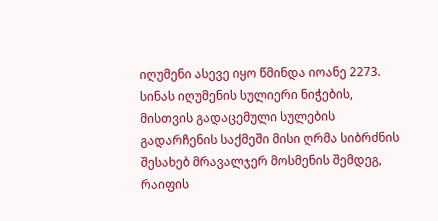იღუმენი ასევე იყო წმინდა იოანე 2273. სინას იღუმენის სულიერი ნიჭების, მისთვის გადაცემული სულების გადარჩენის საქმეში მისი ღრმა სიბრძნის შესახებ მრავალჯერ მოსმენის შემდეგ, რაიფის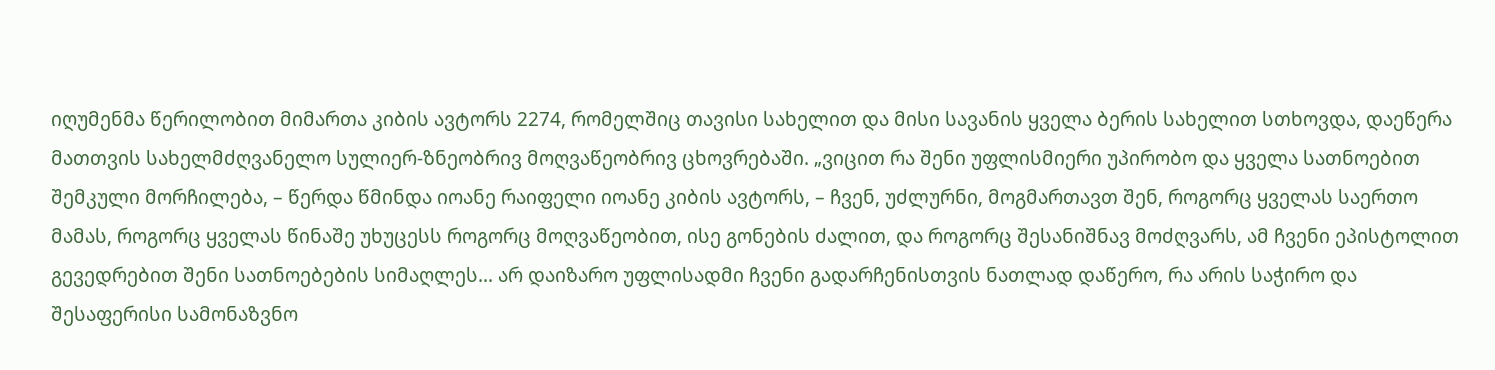იღუმენმა წერილობით მიმართა კიბის ავტორს 2274, რომელშიც თავისი სახელით და მისი სავანის ყველა ბერის სახელით სთხოვდა, დაეწერა მათთვის სახელმძღვანელო სულიერ-ზნეობრივ მოღვაწეობრივ ცხოვრებაში. „ვიცით რა შენი უფლისმიერი უპირობო და ყველა სათნოებით შემკული მორჩილება, – წერდა წმინდა იოანე რაიფელი იოანე კიბის ავტორს, – ჩვენ, უძლურნი, მოგმართავთ შენ, როგორც ყველას საერთო მამას, როგორც ყველას წინაშე უხუცესს როგორც მოღვაწეობით, ისე გონების ძალით, და როგორც შესანიშნავ მოძღვარს, ამ ჩვენი ეპისტოლით გევედრებით შენი სათნოებების სიმაღლეს... არ დაიზარო უფლისადმი ჩვენი გადარჩენისთვის ნათლად დაწერო, რა არის საჭირო და შესაფერისი სამონაზვნო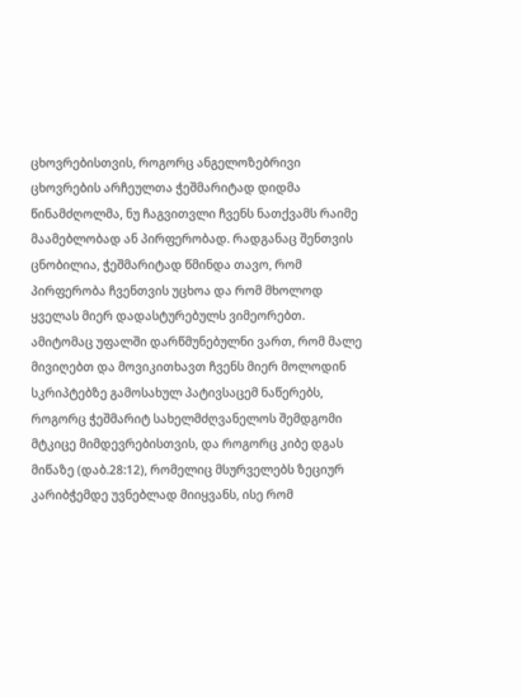ცხოვრებისთვის, როგორც ანგელოზებრივი ცხოვრების არჩეულთა ჭეშმარიტად დიდმა წინამძღოლმა, ნუ ჩაგვითვლი ჩვენს ნათქვამს რაიმე მაამებლობად ან პირფერობად. რადგანაც შენთვის ცნობილია, ჭეშმარიტად წმინდა თავო, რომ პირფერობა ჩვენთვის უცხოა და რომ მხოლოდ ყველას მიერ დადასტურებულს ვიმეორებთ. ამიტომაც უფალში დარწმუნებულნი ვართ, რომ მალე მივიღებთ და მოვიკითხავთ ჩვენს მიერ მოლოდინ სკრიპტებზე გამოსახულ პატივსაცემ ნაწერებს, როგორც ჭეშმარიტ სახელმძღვანელოს შემდგომი მტკიცე მიმდევრებისთვის, და როგორც კიბე დგას მიწაზე (დაბ.28:12), რომელიც მსურველებს ზეციურ კარიბჭემდე უვნებლად მიიყვანს, ისე რომ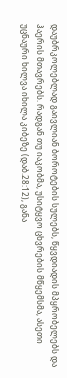დაუბრკოლებლად გაივლიან ბოროტების სულებს, წყვდიადის მპყრობელებს და ჰაერის მთავრებს. რადგან თუ იაკობმა, უსიტყვო ცხვრების მწყემსმა, ასეთი უცნაური ხილვა იხილა კიბეზე (დაბ.28:12), განა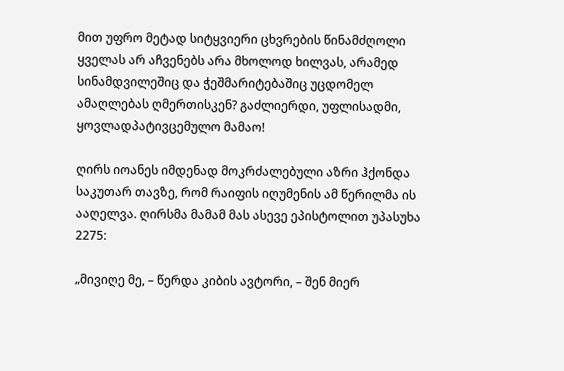მით უფრო მეტად სიტყვიერი ცხვრების წინამძღოლი ყველას არ აჩვენებს არა მხოლოდ ხილვას, არამედ სინამდვილეშიც და ჭეშმარიტებაშიც უცდომელ ამაღლებას ღმერთისკენ? გაძლიერდი, უფლისადმი, ყოვლადპატივცემულო მამაო!

ღირს იოანეს იმდენად მოკრძალებული აზრი ჰქონდა საკუთარ თავზე, რომ რაიფის იღუმენის ამ წერილმა ის ააღელვა. ღირსმა მამამ მას ასევე ეპისტოლით უპასუხა 2275:

„მივიღე მე, – წერდა კიბის ავტორი, – შენ მიერ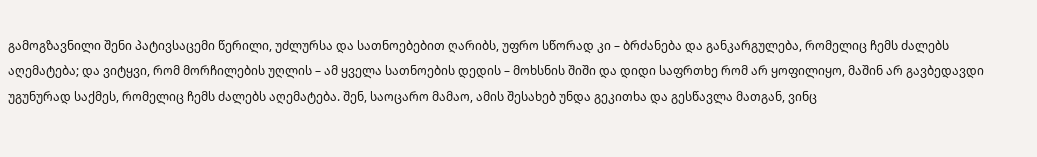გამოგზავნილი შენი პატივსაცემი წერილი, უძლურსა და სათნოებებით ღარიბს, უფრო სწორად კი – ბრძანება და განკარგულება, რომელიც ჩემს ძალებს აღემატება; და ვიტყვი, რომ მორჩილების უღლის – ამ ყველა სათნოების დედის – მოხსნის შიში და დიდი საფრთხე რომ არ ყოფილიყო, მაშინ არ გავბედავდი უგუნურად საქმეს, რომელიც ჩემს ძალებს აღემატება. შენ, საოცარო მამაო, ამის შესახებ უნდა გეკითხა და გესწავლა მათგან, ვინც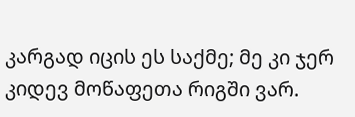კარგად იცის ეს საქმე; მე კი ჯერ კიდევ მოწაფეთა რიგში ვარ.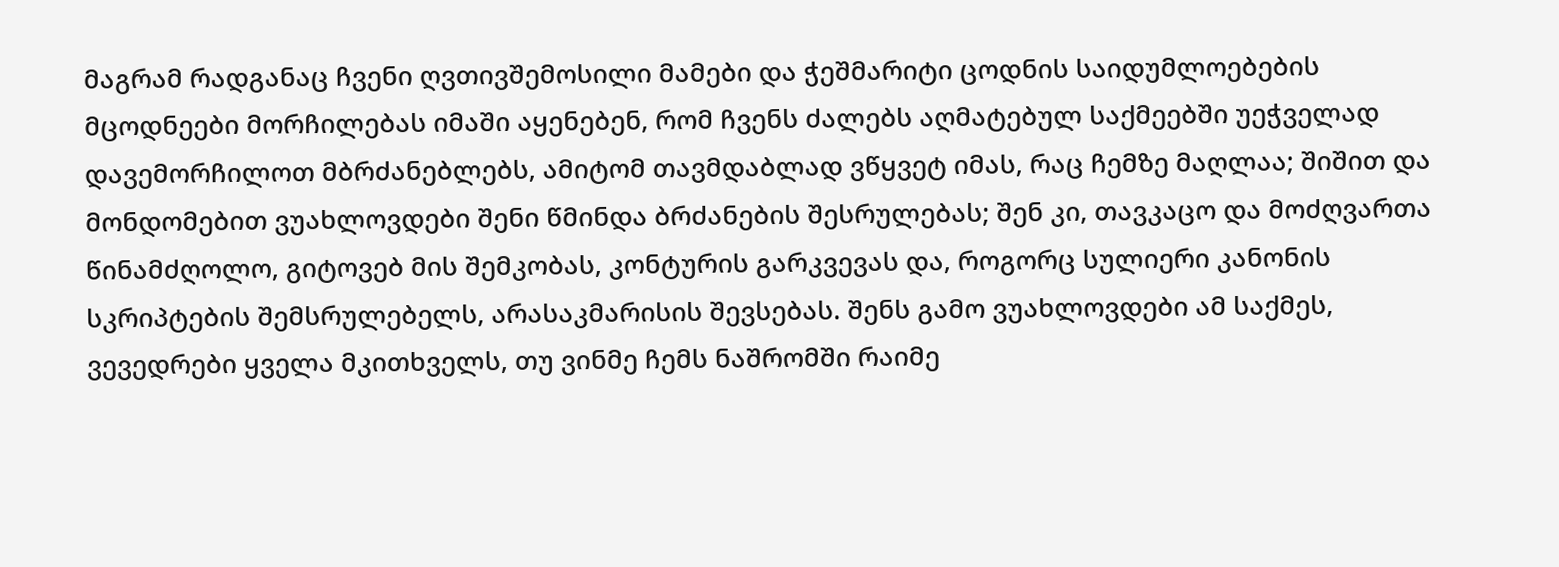მაგრამ რადგანაც ჩვენი ღვთივშემოსილი მამები და ჭეშმარიტი ცოდნის საიდუმლოებების მცოდნეები მორჩილებას იმაში აყენებენ, რომ ჩვენს ძალებს აღმატებულ საქმეებში უეჭველად დავემორჩილოთ მბრძანებლებს, ამიტომ თავმდაბლად ვწყვეტ იმას, რაც ჩემზე მაღლაა; შიშით და მონდომებით ვუახლოვდები შენი წმინდა ბრძანების შესრულებას; შენ კი, თავკაცო და მოძღვართა წინამძღოლო, გიტოვებ მის შემკობას, კონტურის გარკვევას და, როგორც სულიერი კანონის სკრიპტების შემსრულებელს, არასაკმარისის შევსებას. შენს გამო ვუახლოვდები ამ საქმეს, ვევედრები ყველა მკითხველს, თუ ვინმე ჩემს ნაშრომში რაიმე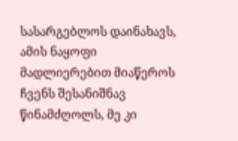სასარგებლოს დაინახავს, ამის ნაყოფი მადლიერებით მიაწეროს ჩვენს შესანიშნავ წინამძღოლს, მე კი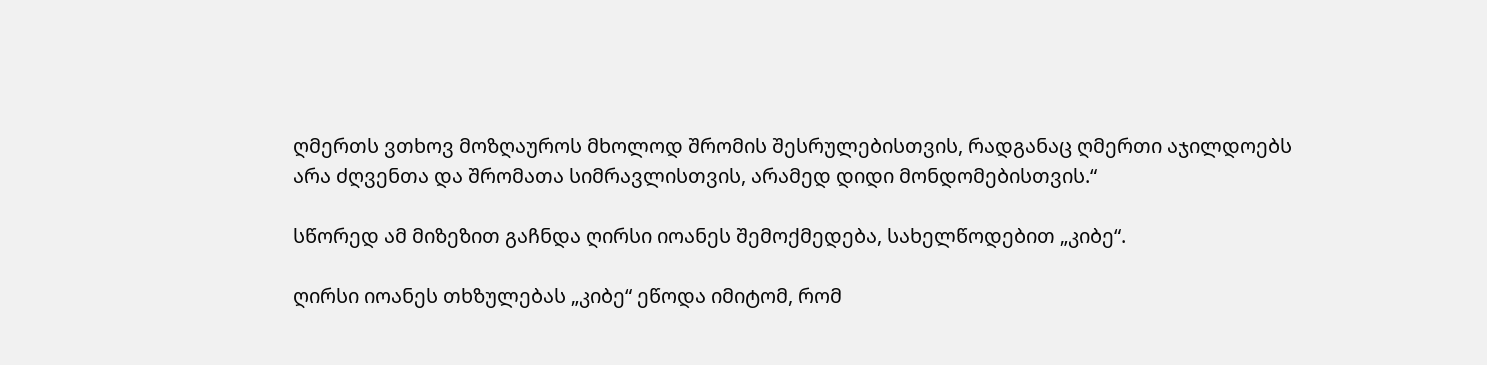ღმერთს ვთხოვ მოზღაუროს მხოლოდ შრომის შესრულებისთვის, რადგანაც ღმერთი აჯილდოებს არა ძღვენთა და შრომათა სიმრავლისთვის, არამედ დიდი მონდომებისთვის.“

სწორედ ამ მიზეზით გაჩნდა ღირსი იოანეს შემოქმედება, სახელწოდებით „კიბე“.

ღირსი იოანეს თხზულებას „კიბე“ ეწოდა იმიტომ, რომ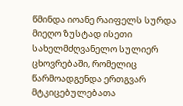წმინდა იოანე რაიფელს სურდა მიეღო ზუსტად ისეთი სახელმძღვანელო სულიერ ცხოვრებაში, რომელიც წარმოადგენდა ერთგვარ მტკიცებულებათა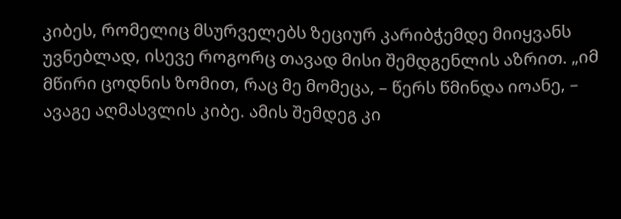კიბეს, რომელიც მსურველებს ზეციურ კარიბჭემდე მიიყვანს უვნებლად, ისევე როგორც თავად მისი შემდგენლის აზრით. „იმ მწირი ცოდნის ზომით, რაც მე მომეცა, – წერს წმინდა იოანე, – ავაგე აღმასვლის კიბე. ამის შემდეგ კი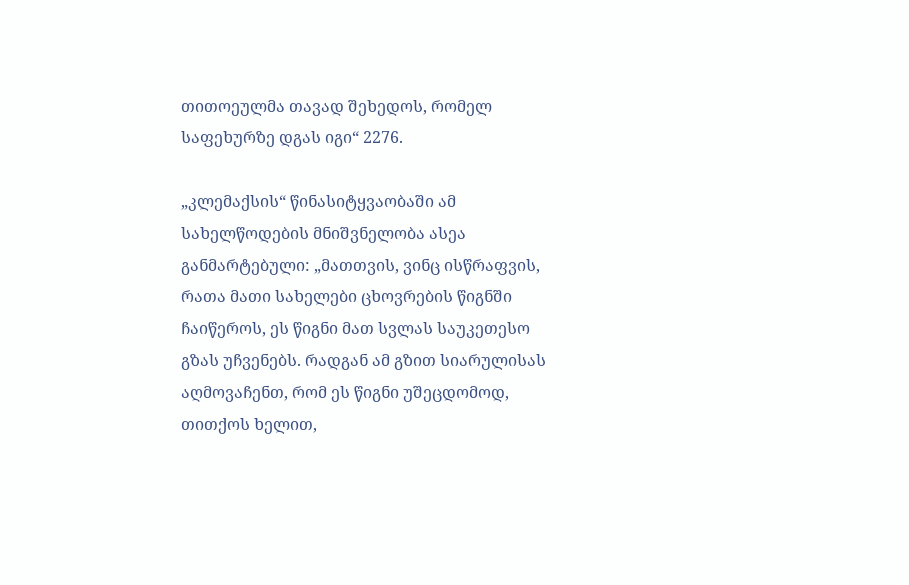თითოეულმა თავად შეხედოს, რომელ საფეხურზე დგას იგი“ 2276.

„კლემაქსის“ წინასიტყვაობაში ამ სახელწოდების მნიშვნელობა ასეა განმარტებული: „მათთვის, ვინც ისწრაფვის, რათა მათი სახელები ცხოვრების წიგნში ჩაიწეროს, ეს წიგნი მათ სვლას საუკეთესო გზას უჩვენებს. რადგან ამ გზით სიარულისას აღმოვაჩენთ, რომ ეს წიგნი უშეცდომოდ, თითქოს ხელით,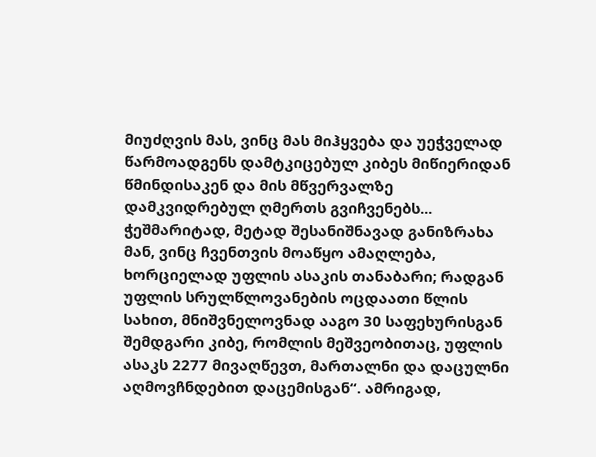მიუძღვის მას, ვინც მას მიჰყვება და უეჭველად წარმოადგენს დამტკიცებულ კიბეს მიწიერიდან წმინდისაკენ და მის მწვერვალზე დამკვიდრებულ ღმერთს გვიჩვენებს... ჭეშმარიტად, მეტად შესანიშნავად განიზრახა მან, ვინც ჩვენთვის მოაწყო ამაღლება, ხორციელად უფლის ასაკის თანაბარი; რადგან უფლის სრულწლოვანების ოცდაათი წლის სახით, მნიშვნელოვნად ააგო 30 საფეხურისგან შემდგარი კიბე, რომლის მეშვეობითაც, უფლის ასაკს 2277 მივაღწევთ, მართალნი და დაცულნი აღმოვჩნდებით დაცემისგან“. ამრიგად,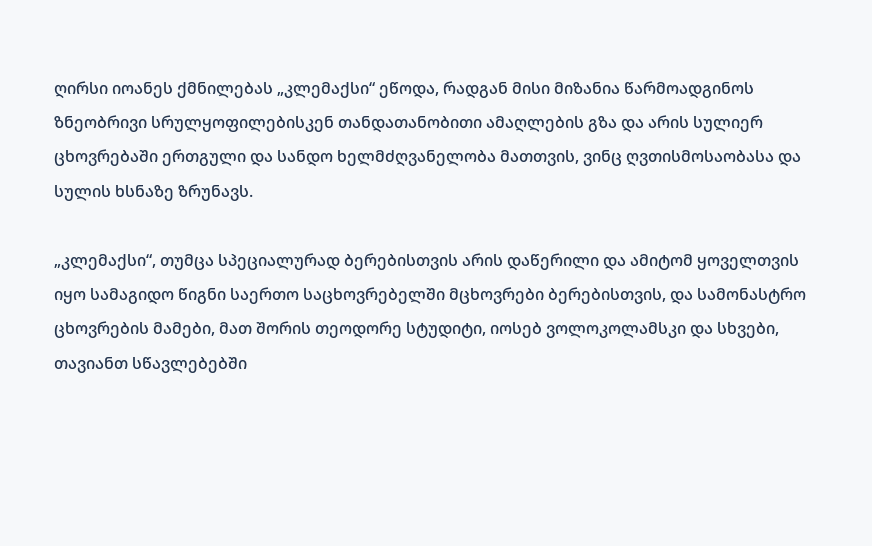ღირსი იოანეს ქმნილებას „კლემაქსი“ ეწოდა, რადგან მისი მიზანია წარმოადგინოს ზნეობრივი სრულყოფილებისკენ თანდათანობითი ამაღლების გზა და არის სულიერ ცხოვრებაში ერთგული და სანდო ხელმძღვანელობა მათთვის, ვინც ღვთისმოსაობასა და სულის ხსნაზე ზრუნავს.

„კლემაქსი“, თუმცა სპეციალურად ბერებისთვის არის დაწერილი და ამიტომ ყოველთვის იყო სამაგიდო წიგნი საერთო საცხოვრებელში მცხოვრები ბერებისთვის, და სამონასტრო ცხოვრების მამები, მათ შორის თეოდორე სტუდიტი, იოსებ ვოლოკოლამსკი და სხვები, თავიანთ სწავლებებში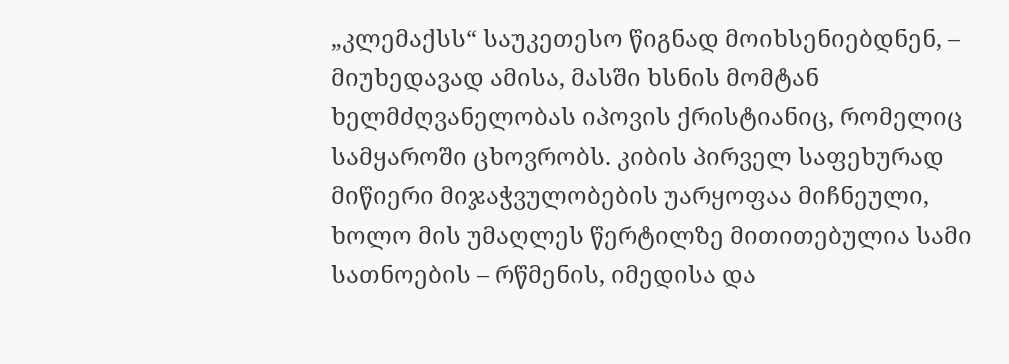„კლემაქსს“ საუკეთესო წიგნად მოიხსენიებდნენ, – მიუხედავად ამისა, მასში ხსნის მომტან ხელმძღვანელობას იპოვის ქრისტიანიც, რომელიც სამყაროში ცხოვრობს. კიბის პირველ საფეხურად მიწიერი მიჯაჭვულობების უარყოფაა მიჩნეული, ხოლო მის უმაღლეს წერტილზე მითითებულია სამი სათნოების – რწმენის, იმედისა და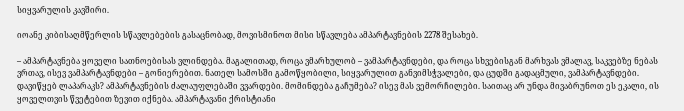სიყვარულის კავშირი.

იოანე კიბისაღმწერლის სწავლებების გასაცნობად, მოვისმინოთ მისი სწავლება ამპარტავნების 2278 შესახებ.

– ამპარტავნება ყოველი სათნოებისას ვლინდება. მაგალითად, როცა ვმარხულობ – ვამპარტავნდები, და როცა სხვებისგან მარხვას ვმალავ, საკვებზე ნებას ვრთავ, ისევ ვამპარტავნდები – გონიერებით. ნათელ სამოსში გამოწყობილი, სიყვარულით განვიმსჭვალები, და ცუდში გადაცმული, ვამპარტავნდები. დავიწყებ ლაპარაკს? ამპარტავნების ძალაუფლებაში ვვარდები. მომინდება გაჩუმება? ისევ მას ვემორჩილები. საითაც არ უნდა მივაბრუნოთ ეს ეკალი, ის ყოველთვის წვეტებით ზევით იქნება. ამპარტავანი ქრისტიანი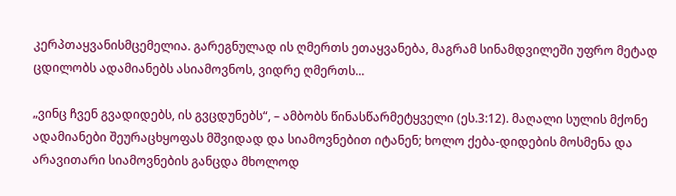კერპთაყვანისმცემელია. გარეგნულად ის ღმერთს ეთაყვანება, მაგრამ სინამდვილეში უფრო მეტად ცდილობს ადამიანებს ასიამოვნოს, ვიდრე ღმერთს...

„ვინც ჩვენ გვადიდებს, ის გვცდუნებს“, – ამბობს წინასწარმეტყველი (ეს.3:12). მაღალი სულის მქონე ადამიანები შეურაცხყოფას მშვიდად და სიამოვნებით იტანენ; ხოლო ქება-დიდების მოსმენა და არავითარი სიამოვნების განცდა მხოლოდ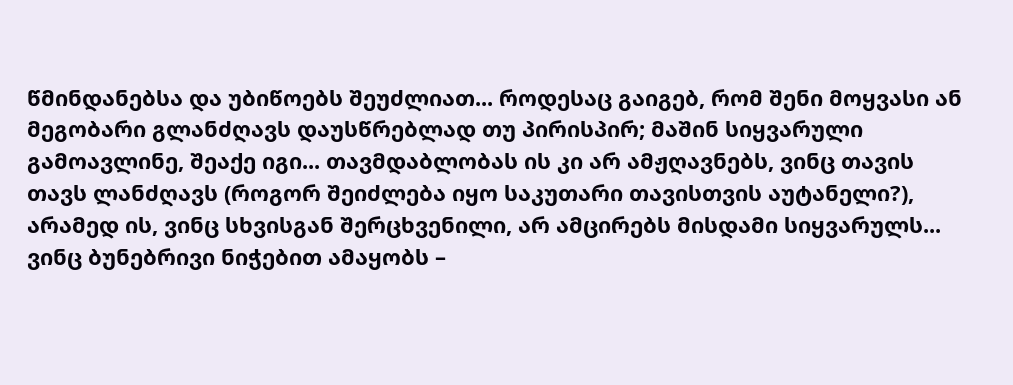წმინდანებსა და უბიწოებს შეუძლიათ... როდესაც გაიგებ, რომ შენი მოყვასი ან მეგობარი გლანძღავს დაუსწრებლად თუ პირისპირ; მაშინ სიყვარული გამოავლინე, შეაქე იგი... თავმდაბლობას ის კი არ ამჟღავნებს, ვინც თავის თავს ლანძღავს (როგორ შეიძლება იყო საკუთარი თავისთვის აუტანელი?), არამედ ის, ვინც სხვისგან შერცხვენილი, არ ამცირებს მისდამი სიყვარულს... ვინც ბუნებრივი ნიჭებით ამაყობს –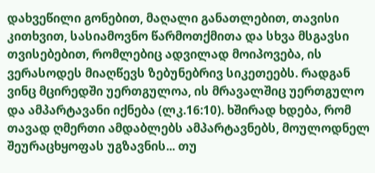დახვეწილი გონებით, მაღალი განათლებით, თავისი კითხვით, სასიამოვნო წარმოთქმითა და სხვა მსგავსი თვისებებით, რომლებიც ადვილად მოიპოვება, ის ვერასოდეს მიაღწევს ზებუნებრივ სიკეთეებს. რადგან ვინც მცირედში უერთგულოა, ის მრავალშიც უერთგულო და ამპარტავანი იქნება (ლკ.16:10). ხშირად ხდება, რომ თავად ღმერთი ამდაბლებს ამპარტავნებს, მოულოდნელ შეურაცხყოფას უგზავნის... თუ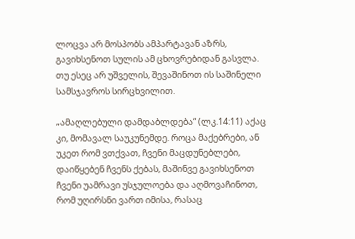ლოცვა არ მოსპობს ამპარტავან აზრს, გავიხსენოთ სულის ამ ცხოვრებიდან გასვლა. თუ ესეც არ უშველის, შევაშინოთ ის საშინელი სამსჯავროს სირცხვილით.

„ამაღლებული დამდაბლდება“ (ლკ.14:11) აქაც კი, მომავალ საუკუნემდე. როცა მაქებრები, ან უკეთ რომ ვთქვათ, ჩვენი მაცდუნებლები, დაიწყებენ ჩვენს ქებას, მაშინვე გავიხსენოთ ჩვენი უამრავი უსჯულოება და აღმოვაჩინოთ, რომ უღირსნი ვართ იმისა, რასაც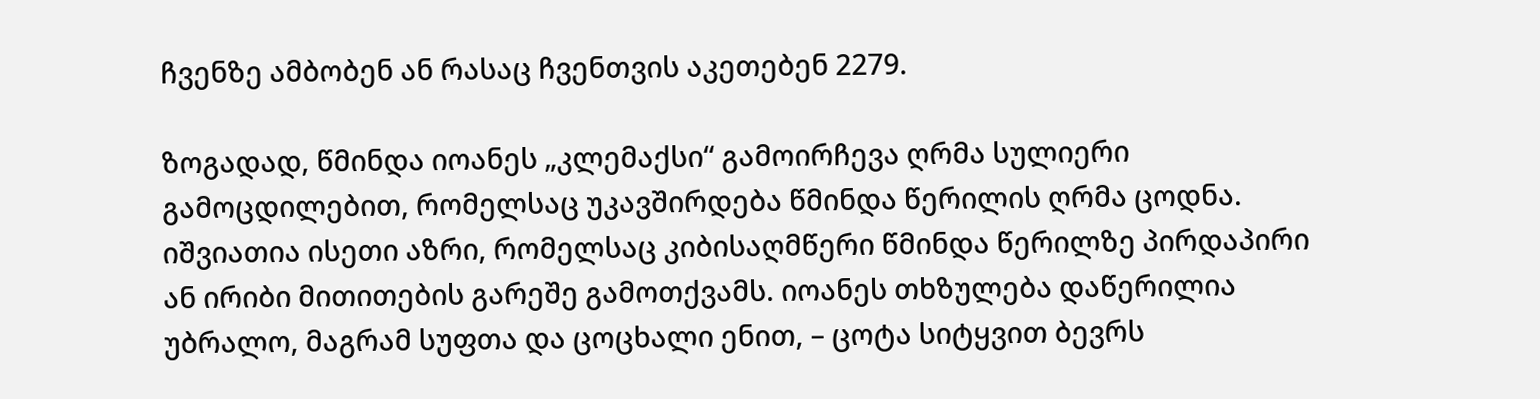ჩვენზე ამბობენ ან რასაც ჩვენთვის აკეთებენ 2279.

ზოგადად, წმინდა იოანეს „კლემაქსი“ გამოირჩევა ღრმა სულიერი გამოცდილებით, რომელსაც უკავშირდება წმინდა წერილის ღრმა ცოდნა. იშვიათია ისეთი აზრი, რომელსაც კიბისაღმწერი წმინდა წერილზე პირდაპირი ან ირიბი მითითების გარეშე გამოთქვამს. იოანეს თხზულება დაწერილია უბრალო, მაგრამ სუფთა და ცოცხალი ენით, – ცოტა სიტყვით ბევრს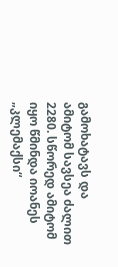გამოხატავს და ამიტომ სავსეა ძალით 2280. სწორედ ამიტომ იყო წმინდა იოანეს „კლემაქსი“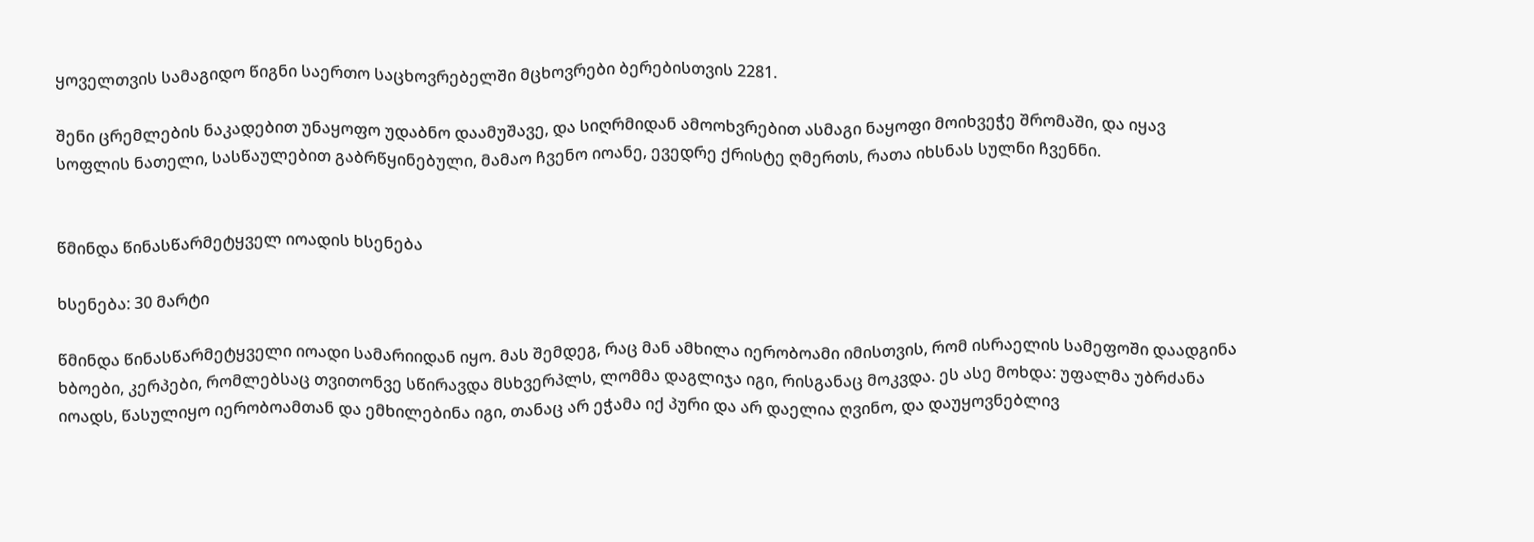ყოველთვის სამაგიდო წიგნი საერთო საცხოვრებელში მცხოვრები ბერებისთვის 2281.

შენი ცრემლების ნაკადებით უნაყოფო უდაბნო დაამუშავე, და სიღრმიდან ამოოხვრებით ასმაგი ნაყოფი მოიხვეჭე შრომაში, და იყავ სოფლის ნათელი, სასწაულებით გაბრწყინებული, მამაო ჩვენო იოანე, ევედრე ქრისტე ღმერთს, რათა იხსნას სულნი ჩვენნი.


წმინდა წინასწარმეტყველ იოადის ხსენება

ხსენება: 30 მარტი

წმინდა წინასწარმეტყველი იოადი სამარიიდან იყო. მას შემდეგ, რაც მან ამხილა იერობოამი იმისთვის, რომ ისრაელის სამეფოში დაადგინა ხბოები, კერპები, რომლებსაც თვითონვე სწირავდა მსხვერპლს, ლომმა დაგლიჯა იგი, რისგანაც მოკვდა. ეს ასე მოხდა: უფალმა უბრძანა იოადს, წასულიყო იერობოამთან და ემხილებინა იგი, თანაც არ ეჭამა იქ პური და არ დაელია ღვინო, და დაუყოვნებლივ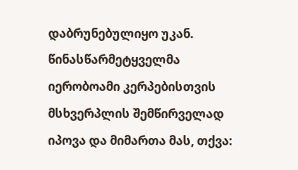დაბრუნებულიყო უკან. წინასწარმეტყველმა იერობოამი კერპებისთვის მსხვერპლის შემწირველად იპოვა და მიმართა მას, თქვა: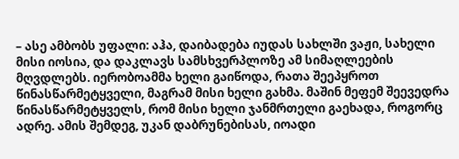– ასე ამბობს უფალი: აჰა, დაიბადება იუდას სახლში ვაჟი, სახელი მისი იოსია, და დაკლავს სამსხვერპლოზე ამ სიმაღლეების მღვდლებს. იერობოამმა ხელი გაიწოდა, რათა შეეპყროთ წინასწარმეტყველი, მაგრამ მისი ხელი გახმა. მაშინ მეფემ შეევედრა წინასწარმეტყველს, რომ მისი ხელი ჯანმრთელი გაეხადა, როგორც ადრე. ამის შემდეგ, უკან დაბრუნებისას, იოადი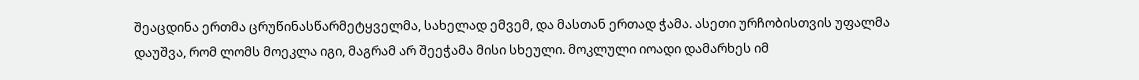შეაცდინა ერთმა ცრუწინასწარმეტყველმა, სახელად ემვემ, და მასთან ერთად ჭამა. ასეთი ურჩობისთვის უფალმა დაუშვა, რომ ლომს მოეკლა იგი, მაგრამ არ შეეჭამა მისი სხეული. მოკლული იოადი დამარხეს იმ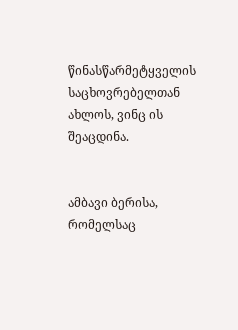წინასწარმეტყველის საცხოვრებელთან ახლოს, ვინც ის შეაცდინა.


ამბავი ბერისა, რომელსაც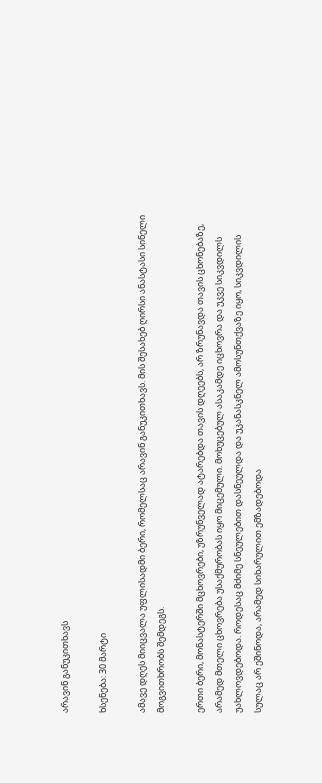არავინ განუკითხავს

ხსენება: 30 მარტი

ამავე დღეს მიიცვალა უფლისადმი ბერი, რომელსაც არავინ განუკითხავს. მის შესახებ ღირსი ანასტასი სინელი მოგვითხრობს შემდეგს.

ერთი ბერი, მონასტერში მცხოვრები, უზრუნველად ატარებდა თავის დღეებს, არ ზრუნავდა თავის ცხონებაზე, არამედ მთელი ცხოვრება უსაქმურობას იყო მიცემული. მოხუცებულ ასაკამდე იცხოვრა და უკვე სიკვდილს უახლოვდებოდა. როდესაც მძიმე სნეულებით დასნეულდა და უკანასკნელ ამოსუნთქვაზე იყო, სიკვდილის სულაც არ ეშინოდა, არამედ სიხარულით ემზადებოდა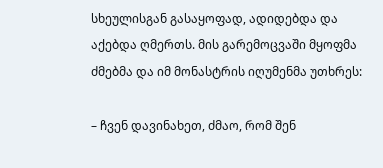სხეულისგან გასაყოფად, ადიდებდა და აქებდა ღმერთს. მის გარემოცვაში მყოფმა ძმებმა და იმ მონასტრის იღუმენმა უთხრეს:

– ჩვენ დავინახეთ, ძმაო, რომ შენ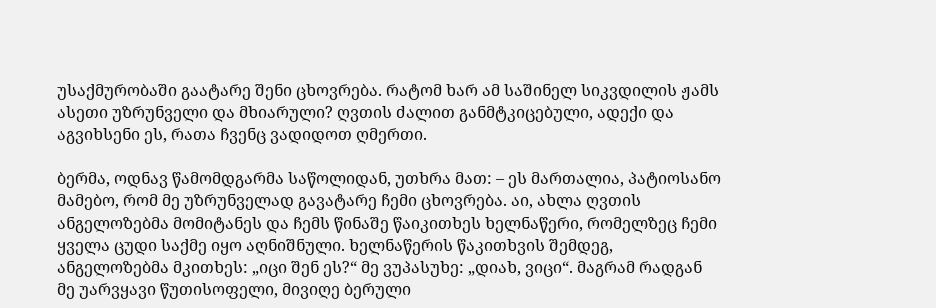უსაქმურობაში გაატარე შენი ცხოვრება. რატომ ხარ ამ საშინელ სიკვდილის ჟამს ასეთი უზრუნველი და მხიარული? ღვთის ძალით განმტკიცებული, ადექი და აგვიხსენი ეს, რათა ჩვენც ვადიდოთ ღმერთი.

ბერმა, ოდნავ წამომდგარმა საწოლიდან, უთხრა მათ: – ეს მართალია, პატიოსანო მამებო, რომ მე უზრუნველად გავატარე ჩემი ცხოვრება. აი, ახლა ღვთის ანგელოზებმა მომიტანეს და ჩემს წინაშე წაიკითხეს ხელნაწერი, რომელზეც ჩემი ყველა ცუდი საქმე იყო აღნიშნული. ხელნაწერის წაკითხვის შემდეგ, ანგელოზებმა მკითხეს: „იცი შენ ეს?“ მე ვუპასუხე: „დიახ, ვიცი“. მაგრამ რადგან მე უარვყავი წუთისოფელი, მივიღე ბერული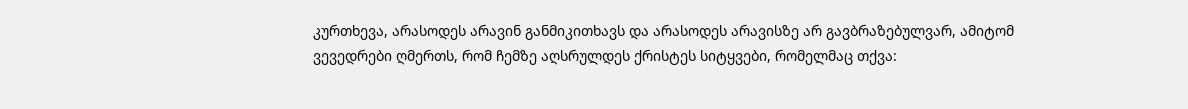კურთხევა, არასოდეს არავინ განმიკითხავს და არასოდეს არავისზე არ გავბრაზებულვარ, ამიტომ ვევედრები ღმერთს, რომ ჩემზე აღსრულდეს ქრისტეს სიტყვები, რომელმაც თქვა: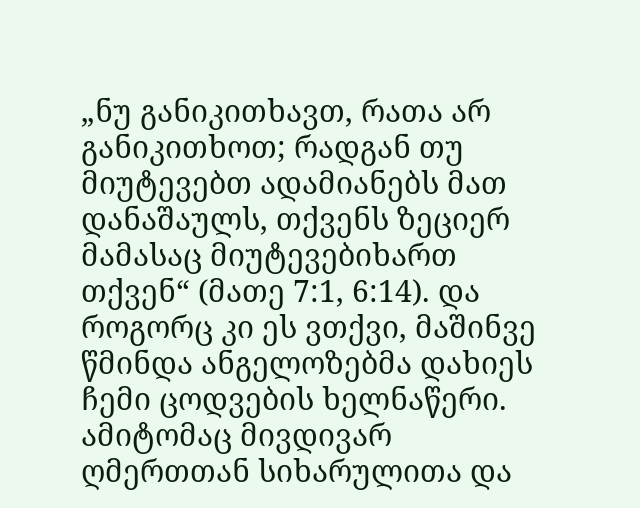„ნუ განიკითხავთ, რათა არ განიკითხოთ; რადგან თუ მიუტევებთ ადამიანებს მათ დანაშაულს, თქვენს ზეციერ მამასაც მიუტევებიხართ თქვენ“ (მათე 7:1, 6:14). და როგორც კი ეს ვთქვი, მაშინვე წმინდა ანგელოზებმა დახიეს ჩემი ცოდვების ხელნაწერი. ამიტომაც მივდივარ ღმერთთან სიხარულითა და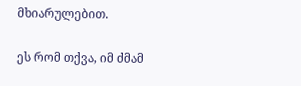მხიარულებით.

ეს რომ თქვა, იმ ძმამ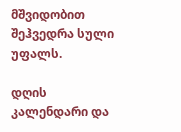მშვიდობით შეჰვედრა სული უფალს.

დღის კალენდარი და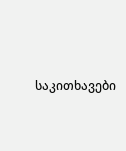საკითხავები